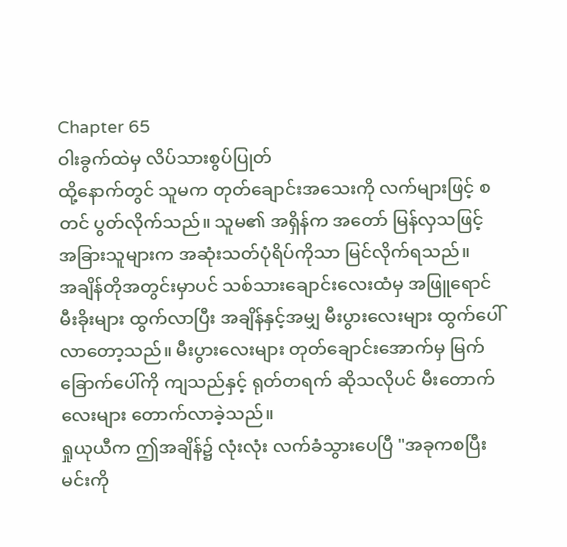Chapter 65
ဝါးခွက်ထဲမှ လိပ်သားစွပ်ပြုတ်
ထို့နောက်တွင် သူမက တုတ်ချောင်းအသေးကို လက်များဖြင့် စတင် ပွတ်လိုက်သည်။ သူမ၏ အရှိန်က အတော် မြန်လှသဖြင့် အခြားသူများက အဆုံးသတ်ပုံရိပ်ကိုသာ မြင်လိုက်ရသည်။
အချိန်တိုအတွင်းမှာပင် သစ်သားချောင်းလေးထံမှ အဖြူရောင် မီးခိုးများ ထွက်လာပြီး အချိန်နှင့်အမျှ မီးပွားလေးများ ထွက်ပေါ်လာတော့သည်။ မီးပွားလေးများ တုတ်ချောင်းအောက်မှ မြက်ခြောက်ပေါ်ကို ကျသည်နှင့် ရုတ်တရက် ဆိုသလိုပင် မီးတောက်လေးများ တောက်လာခဲ့သည်။
ရှုယုယီက ဤအချိန်၌ လုံးလုံး လက်ခံသွားပေပြီ "အခုကစပြီး မင်းကို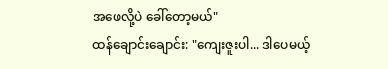အဖေလို့ပဲ ခေါ်တော့မယ်"
ထန်ချောင်းချောင်း: "ကျေးဇူးပါ... ဒါပေမယ့်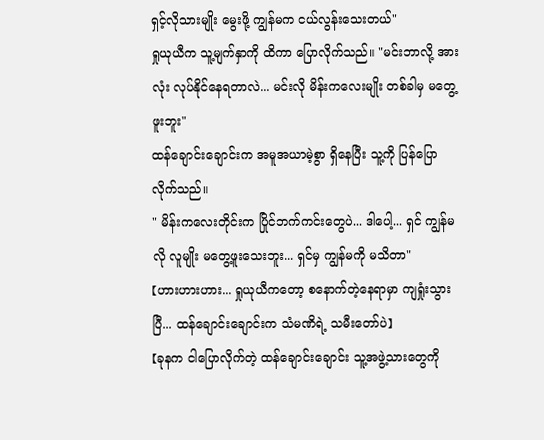ရှင့်လိုသားမျိုး မွေးဖို့ ကျွန်မက ငယ်လွန်းသေးတယ်"
ရှုယုယီက သူ့မျက်နှာကို ထိကာ ပြောလိုက်သည်။ "မင်းဘာလို့ အားလုံး လုပ်နိုင်နေရတာလဲ... မင်းလို မိန်းကလေးမျိုး တစ်ခါမှ မတွေ့ဖူးဘူး"
ထန်ချောင်းချောင်းက အမူအယာမဲ့စွာ ရှိနေပြီး သူ့ကို ပြန်ပြောလိုက်သည်။
" မိန်းကလေးတိုင်းက ပြိုင်ဘက်ကင်းတွေပဲ... ဒါပေါ့... ရှင် ကျွန်မလို လူမျိုး မတွေ့ဖူးသေးဘူး... ရှင်မှ ကျွန်မကို မသိတာ"
【ဟားဟားဟား... ရှုယုယီကတော့ စနောက်တဲ့နေရာမှာ ကျရှုံးသွားပြီ... ထန်ချောင်းချောင်းက သံမဏိရဲ့ သမီးတော်ပဲ】
【ခုနက ငါပြောလိုက်တဲ့ ထန်ချောင်းချောင်း သူ့အဖွဲ့သားတွေကို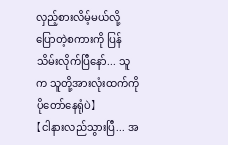လှည့်စားလိမ့်မယ်လို့ ပြောတဲ့စကားကို ပြန်သိမ်းလိုက်ပြီနော်... သူက သူတို့အားလုံးထက်ကို ပိုတော်နေရုံပဲ】
【ငါနားလည်သွားပြီ... အ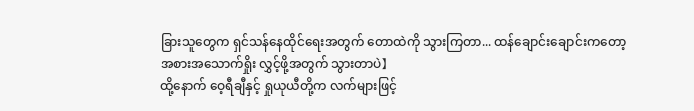ခြားသူတွေက ရှင်သန်နေထိုင်ရေးအတွက် တောထဲကို သွားကြတာ... ထန်ချောင်းချောင်းကတော့ အစားအသောက်ရှိုး လွှင့်ဖို့အတွက် သွားတာပဲ】
ထို့နောက် ဝေ့ရီချီနှင့် ရှုယုယီတို့က လက်များဖြင့်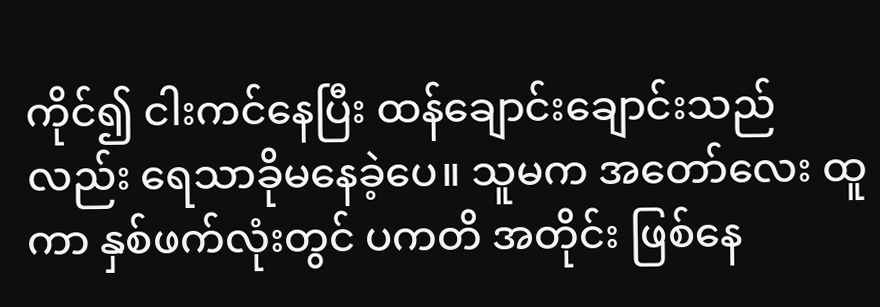ကိုင်၍ ငါးကင်နေပြီး ထန်ချောင်းချောင်းသည်လည်း ရေသာခိုမနေခဲ့ပေ။ သူမက အတော်လေး ထူကာ နှစ်ဖက်လုံးတွင် ပကတိ အတိုင်း ဖြစ်နေ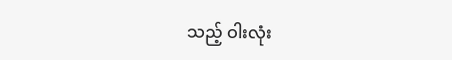သည့် ဝါးလုံး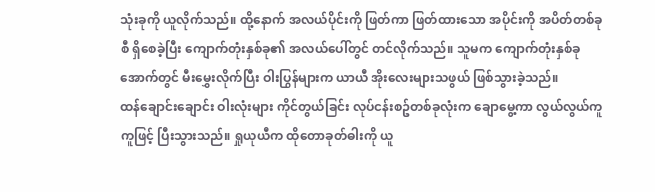သုံးခုကို ယူလိုက်သည်။ ထို့နောက် အလယ်ပိုင်းကို ဖြတ်ကာ ဖြတ်ထားသော အပိုင်းကို အပိတ်တစ်ခုစီ ရှိစေခဲ့ပြီး ကျောက်တုံးနှစ်ခု၏ အလယ်ပေါ်တွင် တင်လိုက်သည်။ သူမက ကျောက်တုံးနှစ်ခုအောက်တွင် မီးမွှေးလိုက်ပြီး ဝါးပြွန်များက ယာယီ အိုးလေးများသဖွယ် ဖြစ်သွားခဲ့သည်။
ထန်ချောင်းချောင်း ဝါးလုံးများ ကိုင်တွယ်ခြင်း လုပ်ငန်းစဥ်တစ်ခုလုံးက ချောမွေ့ကာ လွယ်လွယ်ကူကူဖြင့် ပြီးသွားသည်။ ရှုယုယီက ထိုတောခုတ်ဓါးကို ယူ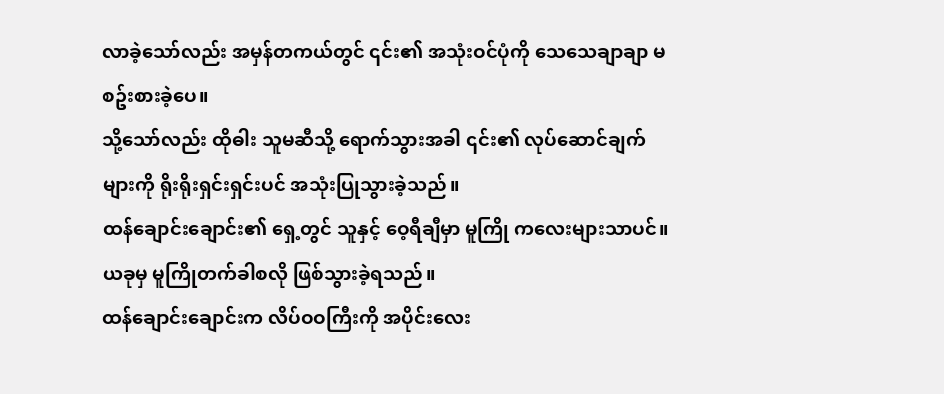လာခဲ့သော်လည်း အမှန်တကယ်တွင် ၎င်း၏ အသုံးဝင်ပုံကို သေသေချာချာ မစဥ်းစားခဲ့ပေ။
သို့သော်လည်း ထိုဓါး သူမဆီသို့ ရောက်သွားအခါ ၎င်း၏ လုပ်ဆောင်ချက်များကို ရိုးရိုးရှင်းရှင်းပင် အသုံးပြုသွားခဲ့သည်။
ထန်ချောင်းချောင်း၏ ရှေ့တွင် သူနှင့် ဝေ့ရီချီမှာ မူကြို ကလေးများသာပင်။ ယခုမှ မူကြိုတက်ခါစလို ဖြစ်သွားခဲ့ရသည်။
ထန်ချောင်းချောင်းက လိပ်ဝဝကြီးကို အပိုင်းလေး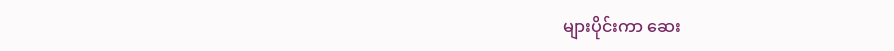များပိုင်းကာ ဆေး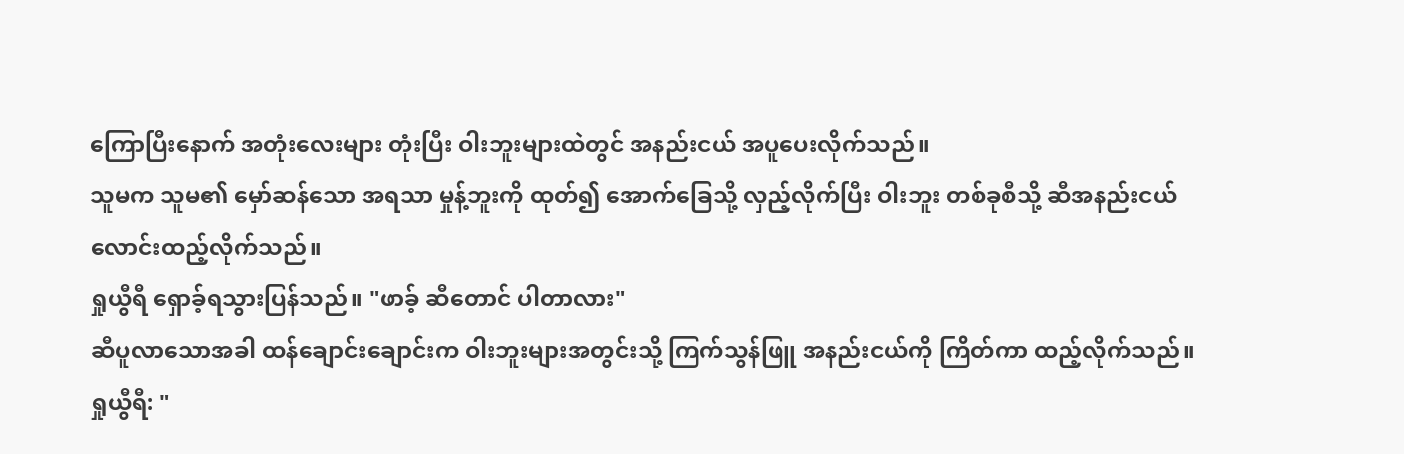ကြောပြီးနောက် အတုံးလေးများ တုံးပြီး ဝါးဘူးများထဲတွင် အနည်းငယ် အပူပေးလိုက်သည်။
သူမက သူမ၏ မှော်ဆန်သော အရသာ မှုန့်ဘူးကို ထုတ်၍ အောက်ခြေသို့ လှည့်လိုက်ပြီး ဝါးဘူး တစ်ခုစီသို့ ဆီအနည်းငယ် လောင်းထည့်လိုက်သည်။
ရှုယွီရီ ရှောခ့်ရသွားပြန်သည်။ "ဖာခ့် ဆီတောင် ပါတာလား"
ဆီပူလာသောအခါ ထန်ချောင်းချောင်းက ဝါးဘူးများအတွင်းသို့ ကြက်သွန်ဖြူ အနည်းငယ်ကို ကြိတ်ကာ ထည့်လိုက်သည်။
ရှုယွီရီ: "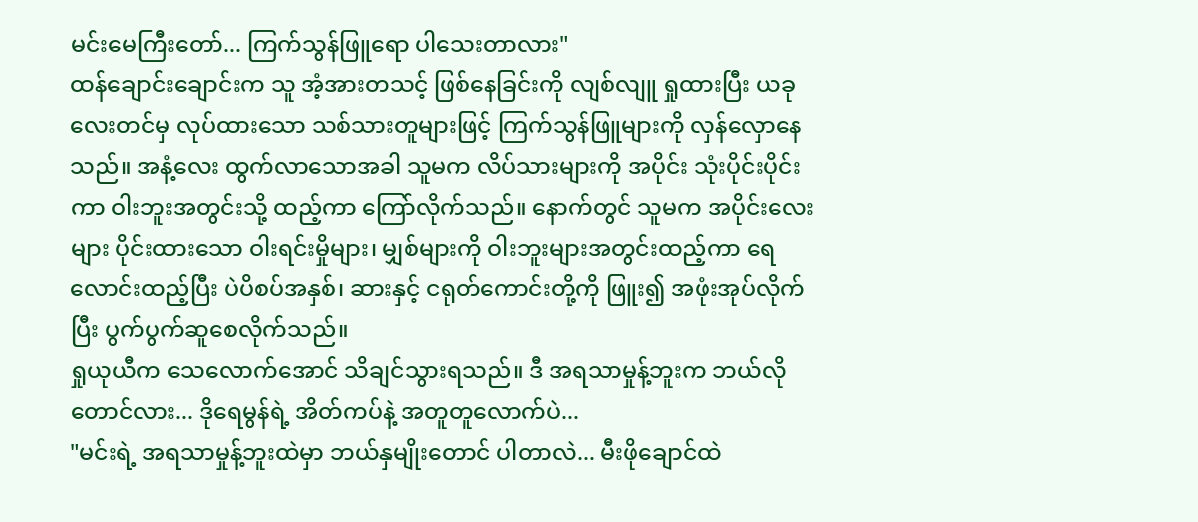မင်းမေကြီးတော်... ကြက်သွန်ဖြူရော ပါသေးတာလား"
ထန်ချောင်းချောင်းက သူ အံ့အားတသင့် ဖြစ်နေခြင်းကို လျစ်လျူ ရှုထားပြီး ယခုလေးတင်မှ လုပ်ထားသော သစ်သားတူများဖြင့် ကြက်သွန်ဖြူများကို လှန်လှောနေသည်။ အနံ့လေး ထွက်လာသောအခါ သူမက လိပ်သားများကို အပိုင်း သုံးပိုင်းပိုင်းကာ ဝါးဘူးအတွင်းသို့ ထည့်ကာ ကြော်လိုက်သည်။ နောက်တွင် သူမက အပိုင်းလေးများ ပိုင်းထားသော ဝါးရင်းမှိုများ၊ မျှစ်များကို ဝါးဘူးများအတွင်းထည့်ကာ ရေလောင်းထည့်ပြီး ပဲပိစပ်အနှစ်၊ ဆားနှင့် ငရုတ်ကောင်းတို့ကို ဖြူး၍ အဖုံးအုပ်လိုက်ပြီး ပွက်ပွက်ဆူစေလိုက်သည်။
ရှုယုယီက သေလောက်အောင် သိချင်သွားရသည်။ ဒီ အရသာမှုန့်ဘူးက ဘယ်လိုတောင်လား... ဒိုရေမွန်ရဲ့ အိတ်ကပ်နဲ့ အတူတူလောက်ပဲ...
"မင်းရဲ့ အရသာမှုန့်ဘူးထဲမှာ ဘယ်နှမျိုးတောင် ပါတာလဲ... မီးဖိုချောင်ထဲ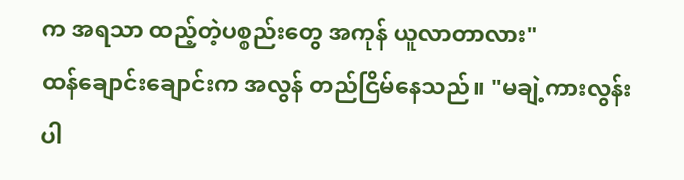က အရသာ ထည့်တဲ့ပစ္စည်းတွေ အကုန် ယူလာတာလား"
ထန်ချောင်းချောင်းက အလွန် တည်ငြိမ်နေသည်။ "မချဲ့ကားလွန်းပါ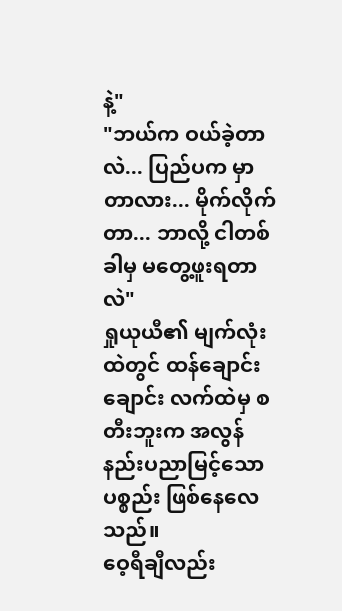နဲ့"
"ဘယ်က ဝယ်ခဲ့တာလဲ... ပြည်ပက မှာတာလား... မိုက်လိုက်တာ... ဘာလို့ ငါတစ်ခါမှ မတွေ့ဖူးရတာလဲ"
ရှုယုယီ၏ မျက်လုံးထဲတွင် ထန်ချောင်းချောင်း လက်ထဲမှ စတီးဘူးက အလွန် နည်းပညာမြင့်သော ပစ္စည်း ဖြစ်နေလေသည်။
ဝေ့ရီချီလည်း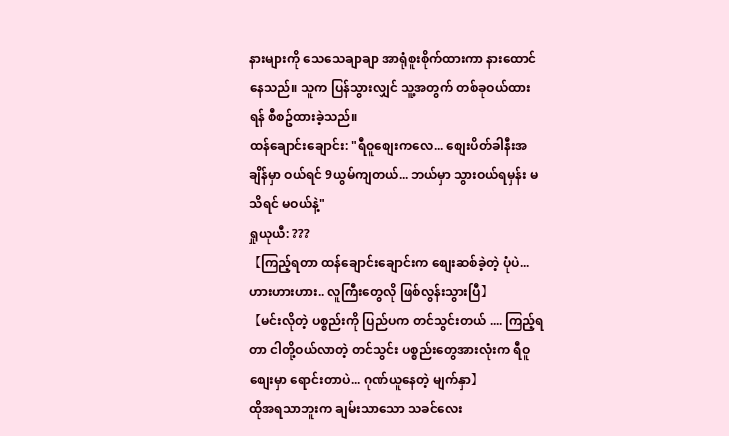နားများကို သေသေချာချာ အာရုံစူးစိုက်ထားကာ နားထောင်နေသည်။ သူက ပြန်သွားလျှင် သူ့အတွက် တစ်ခုဝယ်ထားရန် စီစဥ်ထားခဲ့သည်။
ထန်ချောင်းချောင်း: "ရီဝူစျေးကလေ... စျေးပိတ်ခါနီးအချိန်မှာ ဝယ်ရင် 9ယွမ်ကျတယ်... ဘယ်မှာ သွားဝယ်ရမှန်း မသိရင် မဝယ်နဲ့"
ရှုယုယီ: ???
【ကြည့်ရတာ ထန်ချောင်းချောင်းက စျေးဆစ်ခဲ့တဲ့ ပုံပဲ... ဟားဟားဟား.. လူကြီးတွေလို ဖြစ်လွန်းသွားပြီ】
【မင်းလိုတဲ့ ပစ္စည်းကို ပြည်ပက တင်သွင်းတယ် .... ကြည့်ရတာ ငါတို့ဝယ်လာတဲ့ တင်သွင်း ပစ္စည်းတွေအားလုံးက ရီဝူစျေးမှာ ရောင်းတာပဲ... ဂုဏ်ယူနေတဲ့ မျက်နှာ】
ထိုအရသာဘူးက ချမ်းသာသော သခင်လေး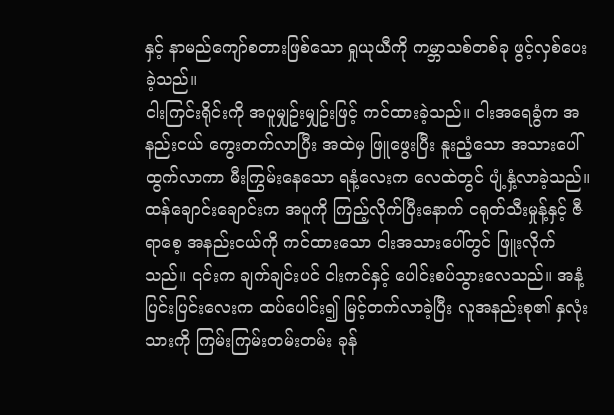နှင့် နာမည်ကျော်စတားဖြစ်သော ရှုယုယီကို ကမ္ဘာသစ်တစ်ခု ဖွင့်လှစ်ပေးခဲ့သည်။
ငါးကြင်းရိုင်းကို အပူမျှဥ်းမျှဥ်းဖြင့် ကင်ထားခဲ့သည်။ ငါးအရေခွံက အနည်းငယ် ကွေးတက်လာပြီး အထဲမှ ဖြူဖွေးပြီး နူးညံ့သော အသားပေါ်ထွက်လာကာ မီးကြွမ်းနေသော ရနံ့လေးက လေထဲတွင် ပျံ့နှံ့လာခဲ့သည်။
ထန်ချောင်းချောင်းက အပူကို ကြည့်လိုက်ပြီးနောက် ငရုတ်သီးမှုန့်နှင့် ဇီရာစေ့ အနည်းငယ်ကို ကင်ထားသော ငါးအသားပေါ်တွင် ဖြူးလိုက်သည်။ ၎င်းက ချက်ချင်းပင် ငါးကင်နှင့် ပေါင်းစပ်သွားလေသည်။ အနံ့ပြင်းပြင်းလေးက ထပ်ပေါင်း၍ မြင့်တက်လာခဲ့ပြီး လူအနည်းစု၏ နှလုံးသားကို ကြမ်းကြမ်းတမ်းတမ်း ခုန်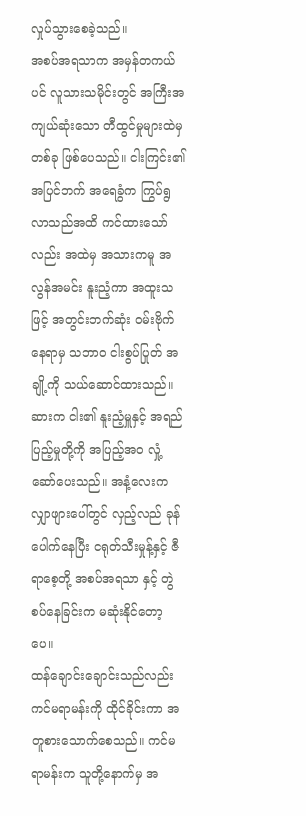လှုပ်သွားစေခဲ့သည်။
အစပ်အရသာက အမှန်တကယ်ပင် လူသားသမိုင်းတွင် အကြီးအကျယ်ဆုံးသော တီထွင်မှုများထဲမှ တစ်ခု ဖြစ်ပေသည်။ ငါးကြင်း၏ အပြင်ဘက် အရေခွံက ကြွပ်ရွလာသည်အထိ ကင်ထားသော်လည်း အထဲမှ အသားကမူ အလွန်အမင်း နူးညံ့ကာ အထူးသဖြင့် အတွင်းဘက်ဆုံး ဝမ်းဗိုက်နေရာမှ သဘာဝ ငါးစွပ်ပြုတ် အချို့ကို သယ်ဆောင်ထားသည်။ ဆားက ငါး၏ နူးညံ့မှူနှင့် အရည်ပြည့်မှုတို့ကို အပြည့်အဝ လှုံ့ဆော်ပေးသည်။ အနံ့လေးက လျှာဖျားပေါ်တွင် လှည့်လည် ခုန်ပေါက်နေပြီး ငရုတ်သီးမှုန့်နှင့် ဇီရာစေ့တို့ အစပ်အရသာ နှင့် တွဲစပ်နေခြင်းက မဆုံးနိုင်တော့ပေ။
ထန်ချောင်းချောင်းသည်လည်း ကင်မရာမန်းကို ထိုင်ခိုင်းကာ အတူစားသောက်စေသည်။ ကင်မရာမန်းက သူတို့နောက်မှ အ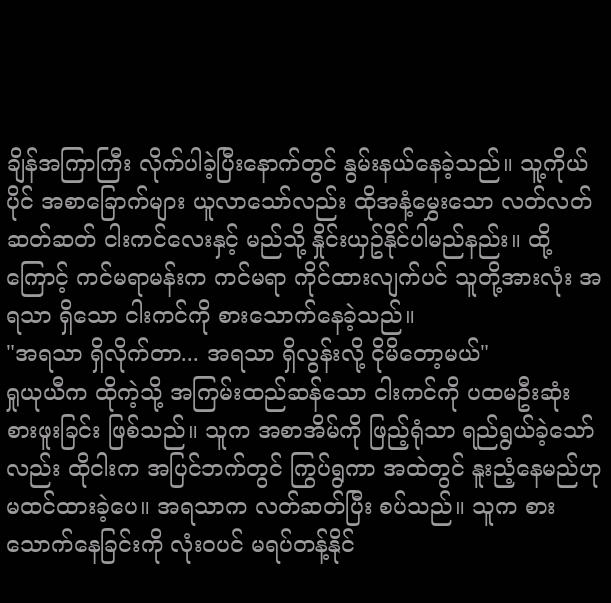ချိန်အကြာကြီး လိုက်ပါခဲ့ပြီးနောက်တွင် နွမ်းနယ်နေခဲ့သည်။ သူ့ကိုယ်ပိုင် အစာခြောက်များ ယူလာသော်လည်း ထိုအနံ့မွှေးသော လတ်လတ်ဆတ်ဆတ် ငါးကင်လေးနှင့် မည်သို့ နှိုင်းယှဥ်နိုင်ပါမည်နည်း။ ထို့ကြောင့် ကင်မရာမန်းက ကင်မရာ ကိုင်ထားလျက်ပင် သူတို့အားလုံး အရသာ ရှိသော ငါးကင်ကို စားသောက်နေခဲ့သည်။
"အရသာ ရှိလိုက်တာ... အရသာ ရှိလွန်းလို့ ငိုမိတော့မယ်"
ရှုယုယီက ထိုကဲ့သို့ အကြမ်းထည်ဆန်သော ငါးကင်ကို ပထမဦးဆုံး စားဖူးခြင်း ဖြစ်သည်။ သူက အစာအိမ်ကို ဖြည့်ရုံသာ ရည်ရွယ်ခဲ့သော်လည်း ထိုငါးက အပြင်ဘက်တွင် ကြွပ်ရွကာ အထဲတွင် နူးညံ့နေမည်ဟု မထင်ထားခဲ့ပေ။ အရသာက လတ်ဆတ်ပြီး စပ်သည်။ သူက စားသောက်နေခြင်းကို လုံးဝပင် မရပ်တန့်နိုင်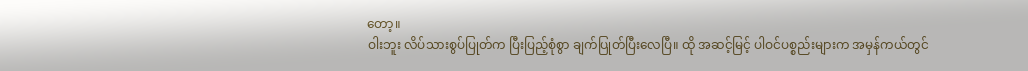တော့။
ဝါးဘူး လိပ်သားစွပ်ပြုတ်က ပြီးပြည့်စုံစွာ ချက်ပြုတ်ပြီးလေပြီ။ ထို အဆင့်မြင့် ပါဝင်ပစ္စည်းများက အမှန်ကယ်တွင်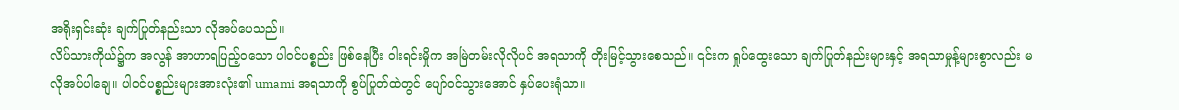အရိုးရှင်းဆုံး ချက်ပြုတ်နည်းသာ လိုအပ်ပေသည်။
လိပ်သားကိုယ်၌က အလွန် အာဟာရပြည့်ဝသော ပါဝင်ပစ္စည်း ဖြစ်နေပြီး ဝါးရင်းမှိုက အမြဲတမ်းလိုလိုပင် အရသာကို တိုးမြင့်သွားစေသည်။ ၎င်းက ရှုပ်ထွေးသော ချက်ပြုတ်နည်းများနှင့် အရသာမှုန့်များစွာလည်း မလိုအပ်ပါချေ။ ပါဝင်ပစ္စည်းများအားလုံး၏ umami အရသာကို စွပ်ပြုတ်ထဲတွင် ပျော်ဝင်သွားအောင် နှပ်ပေးရုံသာ။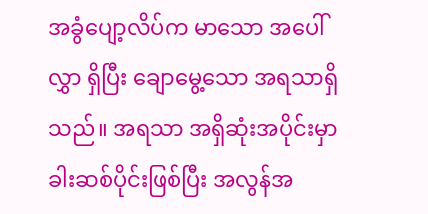အခွံပျော့လိပ်က မာသော အပေါ်လွှာ ရှိပြီး ချောမွေ့သော အရသာရှိသည်။ အရသာ အရှိဆုံးအပိုင်းမှာ ခါးဆစ်ပိုင်းဖြစ်ပြီး အလွန်အ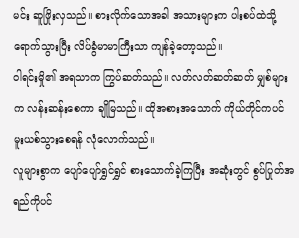မင်း ဆူဖြိုးလှသည်။ စားလိုက်သောအခါ အသားများက ပါးစပ်ထဲသို့ ရောက်သွားပြီး လိပ်ခွံမာမာကြီးသာ ကျန်ခဲ့တော့သည်။
ဝါရင်းမှို၏ အရသာက ကြွပ်ဆတ်သည်။ လတ်လတ်ဆတ်ဆတ် မျှစ်များက လန်းဆန်းစေကာ ချိုမြသည်။ ထိုအစားအသောက် ကိုယ်တိုင်ကပင် မူးယစ်သွားစေရန် လုံလောက်သည်။
လူများစွာက ပျော်ပျော်ရွှင်ရွှင် စားသောက်ခဲ့ကြပြီး အဆုံးတွင် စွပ်ပြုတ်အရည်ကိုပင်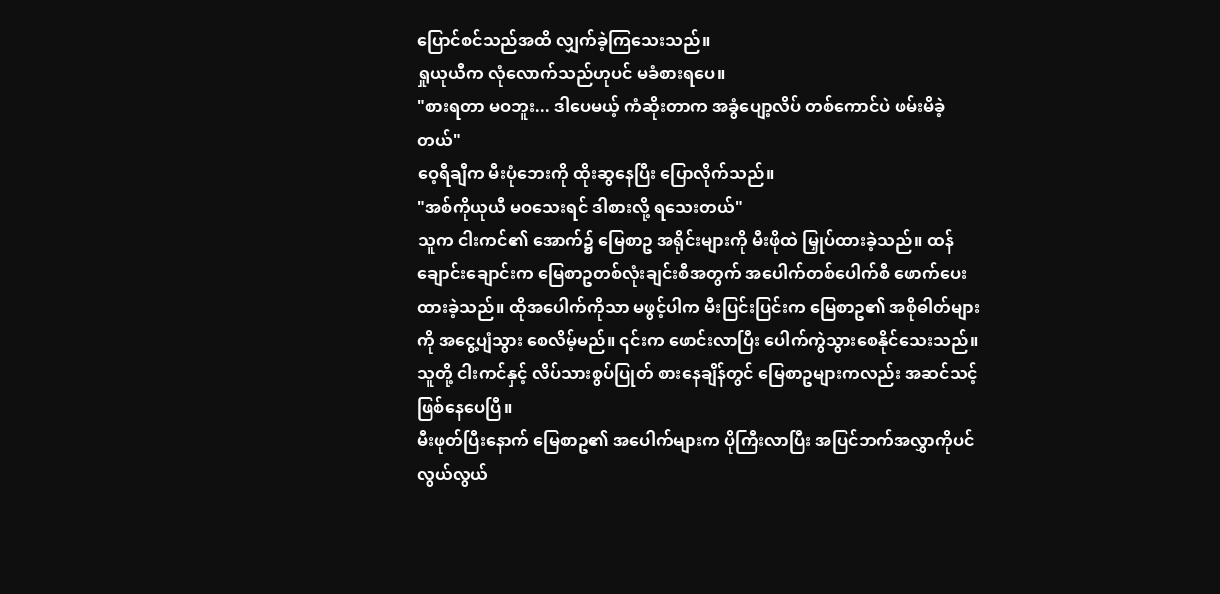ပြောင်စင်သည်အထိ လျှက်ခဲ့ကြသေးသည်။
ရှုယုယီက လုံလောက်သည်ဟုပင် မခံစားရပေ။
"စားရတာ မဝဘူး... ဒါပေမယ့် ကံဆိုးတာက အခွံပျော့လိပ် တစ်ကောင်ပဲ ဖမ်းမိခဲ့တယ်"
ဝေ့ရီချီက မီးပုံဘေးကို ထိုးဆွနေပြီး ပြောလိုက်သည်။
"အစ်ကိုယုယီ မဝသေးရင် ဒါစားလို့ ရသေးတယ်"
သူက ငါးကင်၏ အောက်၌ မြေစာဥ အရိုင်းများကို မီးဖိုထဲ မြှုပ်ထားခဲ့သည်။ ထန်ချောင်းချောင်းက မြေစာဥတစ်လုံးချင်းစီအတွက် အပေါက်တစ်ပေါက်စီ ဖောက်ပေးထားခဲ့သည်။ ထိုအပေါက်ကိုသာ မဖွင့်ပါက မီးပြင်းပြင်းက မြေစာဥ၏ အစိုဓါတ်များကို အငွေ့ပျံသွား စေလိမ့်မည်။ ၎င်းက ဖောင်းလာပြီး ပေါက်ကွဲသွားစေနိုင်သေးသည်။
သူတို့ ငါးကင်နှင့် လိပ်သားစွပ်ပြုတ် စားနေချိန်တွင် မြေစာဥများကလည်း အဆင်သင့် ဖြစ်နေပေပြီ။
မီးဖုတ်ပြီးနောက် မြေစာဥ၏ အပေါက်များက ပိုကြီးလာပြီး အပြင်ဘက်အလွှာကိုပင် လွယ်လွယ်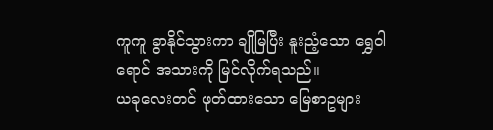ကူကူ ခွာနိုင်သွားကာ ချိုမြပြီး နူးညံ့သော ရွှေဝါရောင် အသားကို မြင်လိုက်ရသည်။
ယခုလေးတင် ဖုတ်ထားသော မြေစာဥများ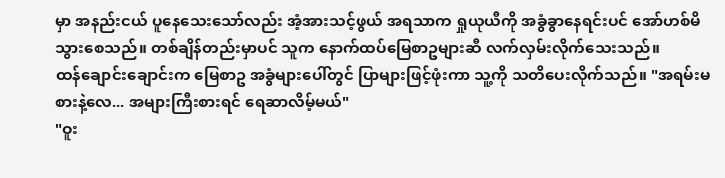မှာ အနည်းငယ် ပူနေသေးသော်လည်း အံ့အားသင့်ဖွယ် အရသာက ရှုယုယီကို အခွံခွာနေရင်းပင် အော်ဟစ်မိသွားစေသည်။ တစ်ချိန်တည်းမှာပင် သူက နောက်ထပ်မြေစာဥများဆီ လက်လှမ်းလိုက်သေးသည်။
ထန်ချောင်းချောင်းက မြေစာဥ အခွံများပေါ်တွင် ပြာများဖြင့်ဖုံးကာ သူ့ကို သတိပေးလိုက်သည်။ "အရမ်းမစားနဲ့လေ... အများကြီးစားရင် ရေဆာလိမ့်မယ်"
"ဝူး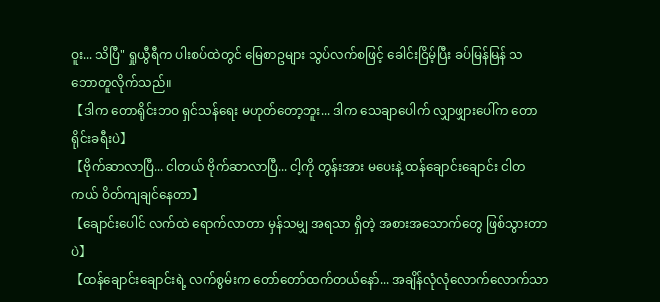ဝူး... သိပြီ" ရှုယွီရီက ပါးစပ်ထဲတွင် မြေစာဥများ သွပ်လက်စဖြင့် ခေါင်းငြိမ့်ပြီး ခပ်မြန်မြန် သဘောတူလိုက်သည်။
【ဒါက တောရိုင်းဘဝ ရှင်သန်ရေး မဟုတ်တော့ဘူး... ဒါက သေချာပေါက် လျှာဖျှားပေါ်က တောရိုင်းခရီးပဲ】
【ဗိုက်ဆာလာပြီ... ငါတယ် ဗိုက်ဆာလာပြီ... ငါ့ကို တွန်းအား မပေးနဲ့ ထန်ချောင်းချောင်း ငါတကယ် ဝိတ်ကျချင်နေတာ】
【ချောင်းပေါင် လက်ထဲ ရောက်လာတာ မှန်သမျှ အရသာ ရှိတဲ့ အစားအသောက်တွေ ဖြစ်သွားတာပဲ】
【ထန်ချောင်းချောင်းရဲ့ လက်စွမ်းက တော်တော်ထက်တယ်နော်... အချိန်လုံလုံလောက်လောက်သာ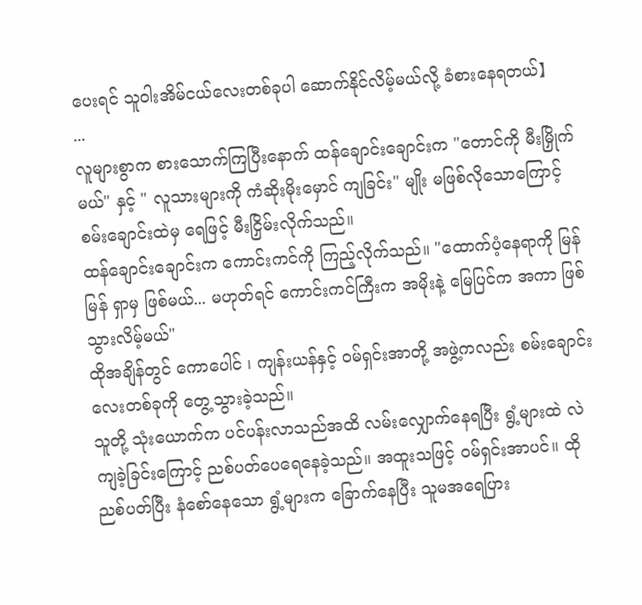ပေးရင် သူဝါးအိမ်ငယ်လေးတစ်ခုပါ ဆောက်နိုင်လိမ့်မယ်လို့ ခံစားနေရတယ်】
...
လူများစွာက စားသောက်ကြပြီးနောက် ထန်ချောင်းချောင်းက "တောင်ကို မီးမြှိုက်မယ်" နှင့် " လူသားများကို ကံဆိုးမိုးမှောင် ကျခြင်း" မျိုး မဖြစ်လိုသောကြောင့် စမ်းချောင်းထဲမှ ရေဖြင့် မီးငြှိမ်းလိုက်သည်။
ထန်ချောင်းချောင်းက ကောင်းကင်ကို ကြည့်လိုက်သည်။ "ထောက်ပံ့နေရာကို မြန်မြန် ရှာမှ ဖြစ်မယ်... မဟုတ်ရင် ကောင်းကင်ကြီးက အမိုးနဲ့ မြေပြင်က အကာ ဖြစ်သွားလိမ့်မယ်"
ထိုအချိန်တွင် ကောပေါင် ၊ ကျန်းယန်နှင့် ဝမ်ရှင်းအာတို့ အဖွဲ့ကလည်း စမ်းချောင်းလေးတစ်ခုကို တွေ့သွားခဲ့သည်။
သူတို့ သုံးယောက်က ပင်ပန်းလာသည်အထိ လမ်းလျှောက်နေရပြီး ရွံ့များထဲ လဲကျခဲ့ခြင်းကြောင့် ညစ်ပတ်ပေရေနေခဲ့သည်။ အထူးသဖြင့် ဝမ်ရှင်းအာပင်။ ထို ညစ်ပတ်ပြီး နံစော်နေသော ရွံ့များက ခြောက်နေပြီး သူမအရေပြား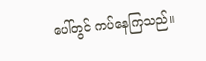ပေါ်တွင် ကပ်နေကြသည်။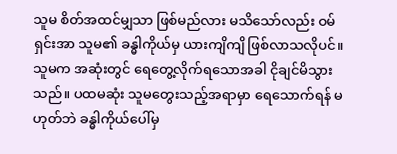သူမ စိတ်အထင်မျှသာ ဖြစ်မည်လား မသိသော်လည်း ဝမ်ရှင်းအာ သူမ၏ ခန္ဓါကိုယ်မှ ယားကျိကျိ ဖြစ်လာသလိုပင်။
သူမက အဆုံးတွင် ရေတွေ့လိုက်ရသောအခါ ငိုချင်မိသွားသည်။ ပထမဆုံး သူမတွေးသည့်အရာမှာ ရေသောက်ရန် မဟုတ်ဘဲ ခန္ဓါကိုယ်ပေါ်မှ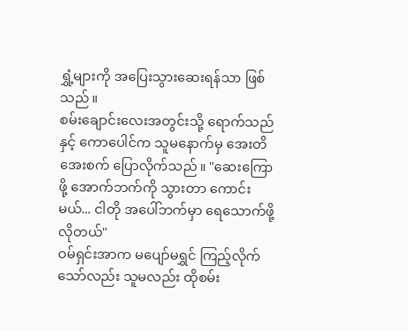ရွှံ့များကို အပြေးသွားဆေးရန်သာ ဖြစ်သည်။
စမ်းချောင်းလေးအတွင်းသို့ ရောက်သည်နှင့် ကောပေါင်က သူမနောက်မှ အေးတိအေးစက် ပြောလိုက်သည်။ "ဆေးကြောဖို့ အောက်ဘက်ကို သွားတာ ကောင်းမယ်... ငါတို အပေါ်ဘက်မှာ ရေသောက်ဖို့ လိုတယ်"
ဝမ်ရှင်းအာက မပျော်မရွှင် ကြည့်လိုက်သော်လည်း သူမလည်း ထိုစမ်း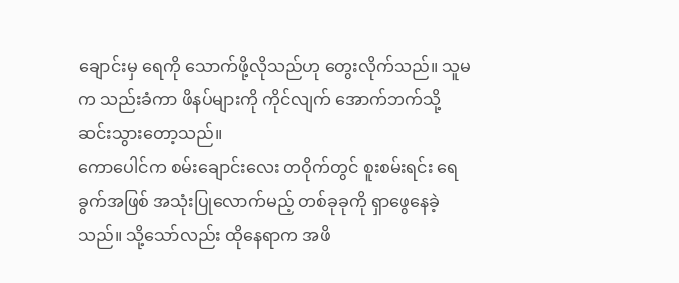ချောင်းမှ ရေကို သောက်ဖို့လိုသည်ဟု တွေးလိုက်သည်။ သူမက သည်းခံကာ ဖိနပ်များကို ကိုင်လျက် အောက်ဘက်သို့ ဆင်းသွားတော့သည်။
ကောပေါင်က စမ်းချောင်းလေး တဝိုက်တွင် စူးစမ်းရင်း ရေခွက်အဖြစ် အသုံးပြုလောက်မည့် တစ်ခုခုကို ရှာဖွေနေခဲ့သည်။ သို့သော်လည်း ထိုနေရာက အဖိ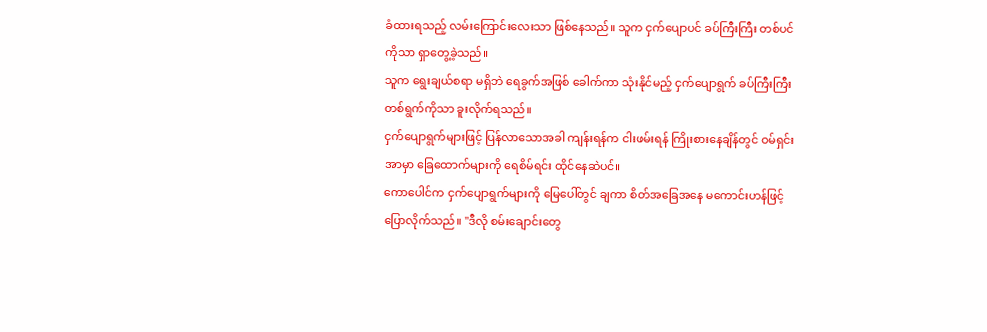ခံထားရသည့် လမ်းကြောင်းလေးသာ ဖြစ်နေသည်။ သူက ငှက်ပျောပင် ခပ်ကြီးကြီး တစ်ပင်ကိုသာ ရှာတွေ့ခဲ့သည်။
သူက ရွေးချယ်စရာ မရှိဘဲ ရေခွက်အဖြစ် ခေါက်ကာ သုံးနိုင်မည့် ငှက်ပျောရွက် ခပ်ကြီးကြီး တစ်ရွက်ကိုသာ ခူးလိုက်ရသည်။
ငှက်ပျောရွက်များဖြင့် ပြန်လာသောအခါ ကျန်းရန်က ငါးဖမ်းရန် ကြိုးစားနေချိန်တွင် ဝမ်ရှင်းအာမှာ ခြေထောက်များကို ရေစိမ်ရင်း ထိုင်နေဆဲပင်။
ကောပေါင်က ငှက်ပျောရွက်များကို မြေပေါ်တွင် ချကာ စိတ်အခြေအနေ မကောင်းဟန်ဖြင့် ပြောလိုက်သည်။ "ဒီလို စမ်းချောင်းတွေ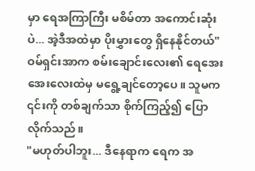မှာ ရေအကြာကြီး မစိမ်တာ အကောင်းဆုံးပဲ... အဲ့ဒီအထဲမှာ ပိုးမွှားတွေ ရှိနေနိုင်တယ်"
ဝမ်ရှင်းအာက စမ်းချောင်းလေး၏ ရေအေးအေးလေးထဲမှ မရွေ့ချင်တော့ပေ။ သူမက ၎င်းကို တစ်ချက်သာ စိုက်ကြည့်၍ ပြောလိုက်သည်။
"မဟုတ်ပါဘူး... ဒီနေရာက ရေက အ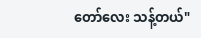တော်လေး သန့်တယ်"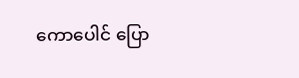ကောပေါင် ပြော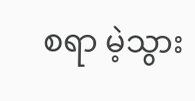စရာ မဲ့သွား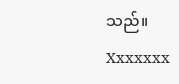သည်။
Xxxxxxx